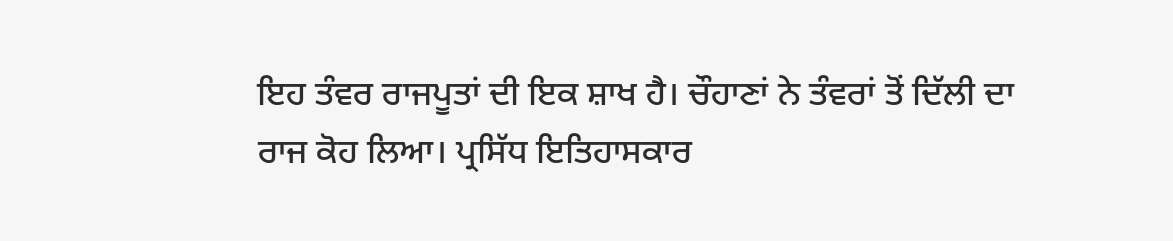ਇਹ ਤੰਵਰ ਰਾਜਪੂਤਾਂ ਦੀ ਇਕ ਸ਼ਾਖ ਹੈ। ਚੌਹਾਣਾਂ ਨੇ ਤੰਵਰਾਂ ਤੋਂ ਦਿੱਲੀ ਦਾ ਰਾਜ ਕੋਹ ਲਿਆ। ਪ੍ਰਸਿੱਧ ਇਤਿਹਾਸਕਾਰ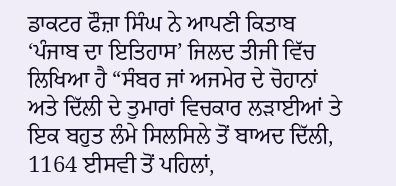ਡਾਕਟਰ ਫੌਜ਼ਾ ਸਿੰਘ ਨੇ ਆਪਣੀ ਕਿਤਾਬ ‘ਪੰਜਾਬ ਦਾ ਇਤਿਹਾਸ’ ਜਿਲਦ ਤੀਜੀ ਵਿੱਚ ਲਿਖਿਆ ਹੈ “ਸੰਬਰ ਜਾਂ ਅਜਮੇਰ ਦੇ ਚੋਹਾਨਾਂ ਅਤੇ ਦਿੱਲੀ ਦੇ ਤੁਮਾਰਾਂ ਵਿਚਕਾਰ ਲੜਾਈਆਂ ਤੇ ਇਕ ਬਹੁਤ ਲੰਮੇ ਸਿਲਸਿਲੇ ਤੋਂ ਬਾਅਦ ਦਿੱਲੀ, 1164 ਈਸਵੀ ਤੋਂ ਪਹਿਲਾਂ,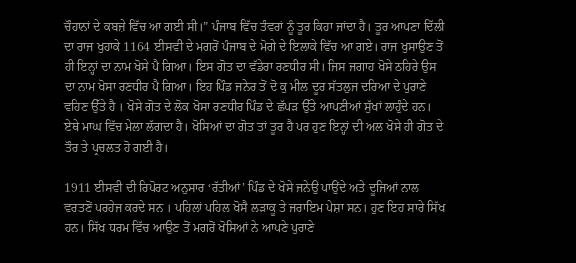ਚੌਹਾਨਾਂ ਦੇ ਕਬਜ਼ੇ ਵਿੱਚ ਆ ਗਈ ਸੀ।” ਪੰਜਾਬ ਵਿੱਚ ਤੰਵਰਾਂ ਨੂੰ ਤੂਰ ਕਿਹਾ ਜਾਂਦਾ ਹੈ। ਤੂਰ ਆਪਣਾ ਦਿੱਲੀ ਦਾ ਰਾਜ ਖੁਹਾਕੇ 1164 ਈਸਵੀ ਦੇ ਮਗਰੋਂ ਪੰਜਾਬ ਦੇ ਮੋਗੇ ਦੇ ਇਲਾਕੇ ਵਿੱਚ ਆ ਗਏ। ਰਾਜ ਖੁਸਾਉਣ ਤੋਂ ਹੀ ਇਨ੍ਹਾਂ ਦਾ ਨਾਮ ਖੋਸੇ ਪੈ ਗਿਆ। ਇਸ ਗੋਤ ਦਾ ਵੱਡੇਰਾ ਰਣਧੀਰ ਸੀ। ਜਿਸ ਜਗਾਹ ਖੋਸੇ ਠਹਿਰੇ ਉਸ ਦਾ ਨਾਮ ਖੋਸਾ ਰਣਧੀਰ ਪੈ ਗਿਆ। ਇਹ ਪਿੰਡ ਜਨੇਰ ਤੋਂ ਦੋ ਕੁ ਮੀਲ ਦੂਰ ਸੱਤਲੁਜ ਦਰਿਆ ਦੇ ਪੁਰਾਣੇ ਵਹਿਣ ਉੱਤੇ ਹੈ । ਖੋਸੇ ਗੋਤ ਦੇ ਲੋਕ ਖੋਸਾ ਰਣਧੀਰ ਪਿੰਡ ਦੇ ਛੱਪੜ ਉੱਤੇ ਆਪਣੀਆਂ ਸੁੱਖਾਂ ਲਾਹੁੰਦੇ ਹਨ। ਏਥੇ ਮਾਘ ਵਿੱਚ ਮੇਲਾ ਲੱਗਦਾ ਹੈ। ਖੋਸਿਆਂ ਦਾ ਗੋਤ ਤਾਂ ਤੂਰ ਹੈ ਪਰ ਹੁਣ ਇਨ੍ਹਾਂ ਦੀ ਅਲ ਖੋਸੇ ਹੀ ਗੋਤ ਦੇ ਤੌਰ ਤੇ ਪ੍ਰਚਲਤ ਹੋ ਗਈ ਹੈ।

1911 ਈਸਵੀ ਦੀ ਰਿਪੋਰਟ ਅਨੁਸਾਰ ‘ਰੱਤੀਆਂ’ ਪਿੰਡ ਦੇ ਖੋਸੇ ਜਨੇਉ ਪਾਉਂਦੇ ਅਤੇ ਦੂਜਿਆਂ ਨਾਲ ਵਰਤਣੋਂ ਪਰਹੇਜ ਕਰਦੇ ਸਨ । ਪਹਿਲਾਂ ਪਹਿਲ ਖੋਸੈ ਲੜਾਕੂ ਤੇ ਜਰਾਇਮ ਪੇਸ਼ਾ ਸਨ। ਹੁਣ ਇਹ ਸਾਰੇ ਸਿੱਖ ਹਨ। ਸਿੱਖ ਧਰਮ ਵਿੱਚ ਆਉਣ ਤੋਂ ਮਗਰੋਂ ਖੋਸਿਆਂ ਨੇ ਆਪਣੇ ਪੁਰਾਣੇ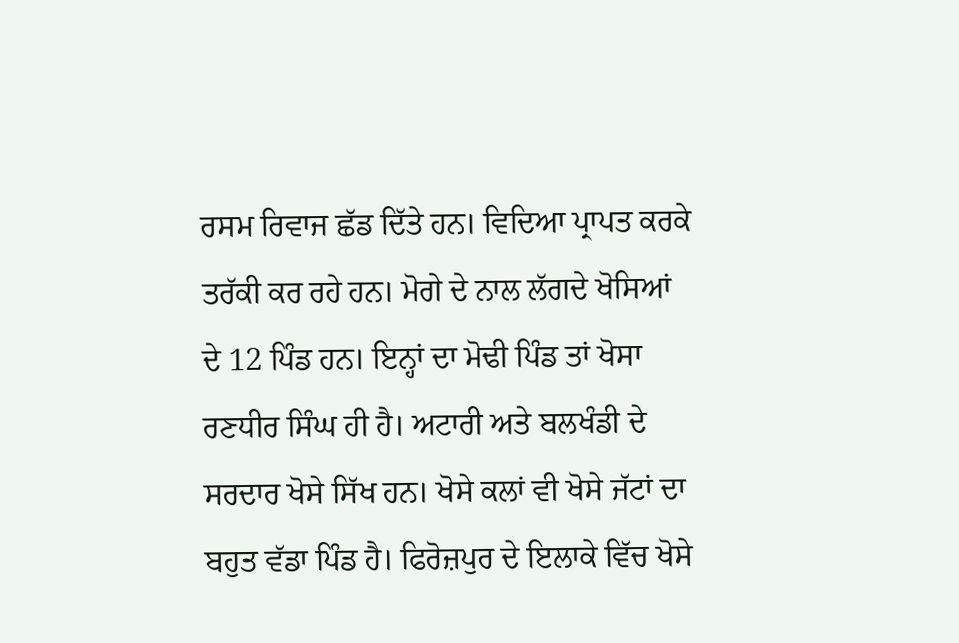ਰਸਮ ਰਿਵਾਜ ਛੱਡ ਦਿੱਤੇ ਹਨ। ਵਿਦਿਆ ਪ੍ਰਾਪਤ ਕਰਕੇ ਤਰੱਕੀ ਕਰ ਰਹੇ ਹਨ। ਮੋਗੇ ਦੇ ਨਾਲ ਲੱਗਦੇ ਖੋਸਿਆਂ ਦੇ 12 ਪਿੰਡ ਹਨ। ਇਨ੍ਹਾਂ ਦਾ ਮੋਢੀ ਪਿੰਡ ਤਾਂ ਖੋਸਾ ਰਣਧੀਰ ਸਿੰਘ ਹੀ ਹੈ। ਅਟਾਰੀ ਅਤੇ ਬਲਖੰਡੀ ਦੇ ਸਰਦਾਰ ਖੋਸੇ ਸਿੱਖ ਹਨ। ਖੋਸੇ ਕਲਾਂ ਵੀ ਖੋਸੇ ਜੱਟਾਂ ਦਾ ਬਹੁਤ ਵੱਡਾ ਪਿੰਡ ਹੈ। ਫਿਰੋਜ਼ਪੁਰ ਦੇ ਇਲਾਕੇ ਵਿੱਚ ਖੋਸੇ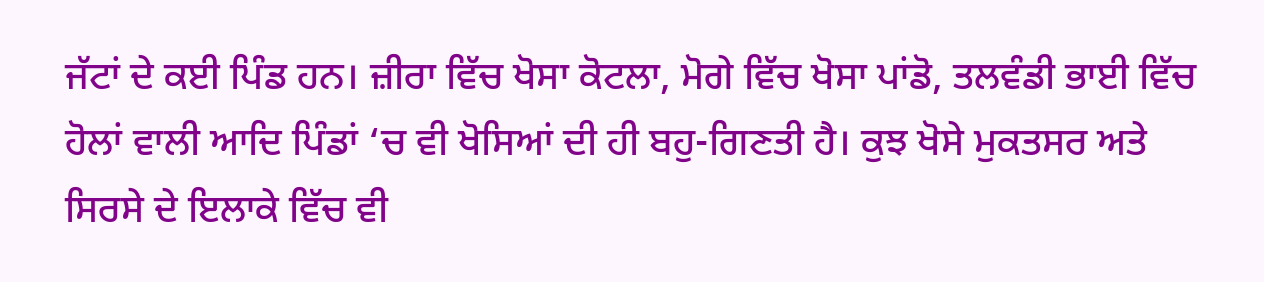ਜੱਟਾਂ ਦੇ ਕਈ ਪਿੰਡ ਹਨ। ਜ਼ੀਰਾ ਵਿੱਚ ਖੋਸਾ ਕੋਟਲਾ, ਮੋਗੇ ਵਿੱਚ ਖੋਸਾ ਪਾਂਡੋ, ਤਲਵੰਡੀ ਭਾਈ ਵਿੱਚ ਹੋਲਾਂ ਵਾਲੀ ਆਦਿ ਪਿੰਡਾਂ ‘ਚ ਵੀ ਖੋਸਿਆਂ ਦੀ ਹੀ ਬਹੁ-ਗਿਣਤੀ ਹੈ। ਕੁਝ ਖੋਸੇ ਮੁਕਤਸਰ ਅਤੇ ਸਿਰਸੇ ਦੇ ਇਲਾਕੇ ਵਿੱਚ ਵੀ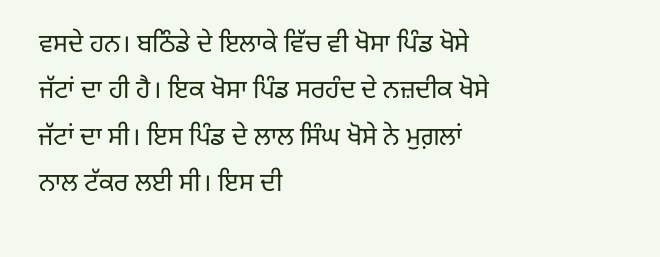ਵਸਦੇ ਹਨ। ਬਠਿੰਡੇ ਦੇ ਇਲਾਕੇ ਵਿੱਚ ਵੀ ਖੋਸਾ ਪਿੰਡ ਖੋਸੇ ਜੱਟਾਂ ਦਾ ਹੀ ਹੈ। ਇਕ ਖੋਸਾ ਪਿੰਡ ਸਰਹੰਦ ਦੇ ਨਜ਼ਦੀਕ ਖੋਸੇ ਜੱਟਾਂ ਦਾ ਸੀ। ਇਸ ਪਿੰਡ ਦੇ ਲਾਲ ਸਿੰਘ ਖੋਸੇ ਨੇ ਮੁਗ਼ਲਾਂ ਨਾਲ ਟੱਕਰ ਲਈ ਸੀ। ਇਸ ਦੀ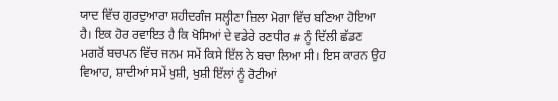ਯਾਦ ਵਿੱਚ ਗੁਰਦੁਆਰਾ ਸ਼ਹੀਦਗੰਜ ਸਲ੍ਹੀਣਾ ਜ਼ਿਲਾ ਮੋਗਾ ਵਿੱਚ ਬਣਿਆ ਹੋਇਆ ਹੈ। ਇਕ ਹੋਰ ਰਵਾਇਤ ਹੈ ਕਿ ਖੋਸਿਆਂ ਦੇ ਵਡੇਰੇ ਰਣਧੀਰ # ਨੂੰ ਦਿੱਲੀ ਛੱਡਣ ਮਗਰੋਂ ਬਚਪਨ ਵਿੱਚ ਜਨਮ ਸਮੇਂ ਕਿਸੇ ਇੱਲ ਨੇ ਬਚਾ ਲਿਆ ਸੀ। ਇਸ ਕਾਰਨ ਉਹ ਵਿਆਹ, ਸ਼ਾਦੀਆਂ ਸਮੇਂ ਖੁਸ਼ੀ, ਖੁਸ਼ੀ ਇੱਲਾਂ ਨੂੰ ਰੋਟੀਆਂ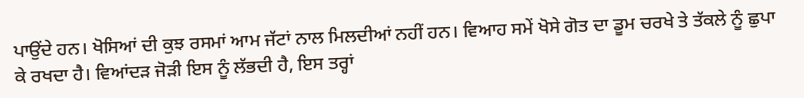ਪਾਉਂਦੇ ਹਨ। ਖੋਸਿਆਂ ਦੀ ਕੁਝ ਰਸਮਾਂ ਆਮ ਜੱਟਾਂ ਨਾਲ ਮਿਲਦੀਆਂ ਨਹੀਂ ਹਨ। ਵਿਆਹ ਸਮੇਂ ਖੋਸੇ ਗੋਤ ਦਾ ਡੂਮ ਚਰਖੇ ਤੇ ਤੱਕਲੇ ਨੂੰ ਛੁਪਾ ਕੇ ਰਖਦਾ ਹੈ। ਵਿਆਂਦੜ ਜੋੜੀ ਇਸ ਨੂੰ ਲੱਭਦੀ ਹੈ, ਇਸ ਤਰ੍ਹਾਂ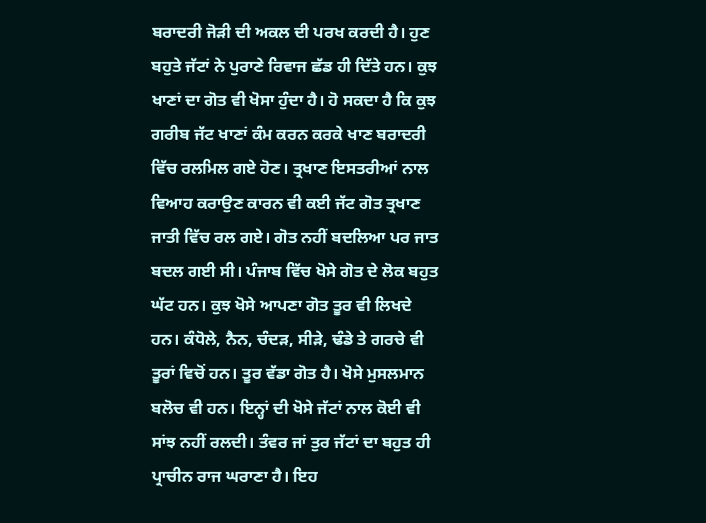ਬਰਾਦਰੀ ਜੋੜੀ ਦੀ ਅਕਲ ਦੀ ਪਰਖ ਕਰਦੀ ਹੈ। ਹੁਣ ਬਹੁਤੇ ਜੱਟਾਂ ਨੇ ਪੁਰਾਣੇ ਰਿਵਾਜ ਛੱਡ ਹੀ ਦਿੱਤੇ ਹਨ। ਕੁਝ ਖਾਣਾਂ ਦਾ ਗੋਤ ਵੀ ਖੋਸਾ ਹੁੰਦਾ ਹੈ। ਹੋ ਸਕਦਾ ਹੈ ਕਿ ਕੁਝ ਗਰੀਬ ਜੱਟ ਖਾਣਾਂ ਕੰਮ ਕਰਨ ਕਰਕੇ ਖਾਣ ਬਰਾਦਰੀ ਵਿੱਚ ਰਲਮਿਲ ਗਏ ਹੋਣ। ਤ੍ਰਖਾਣ ਇਸਤਰੀਆਂ ਨਾਲ ਵਿਆਹ ਕਰਾਉਣ ਕਾਰਨ ਵੀ ਕਈ ਜੱਟ ਗੋਤ ਤ੍ਰਖਾਣ ਜਾਤੀ ਵਿੱਚ ਰਲ ਗਏ। ਗੋਤ ਨਹੀਂ ਬਦਲਿਆ ਪਰ ਜਾਤ ਬਦਲ ਗਈ ਸੀ। ਪੰਜਾਬ ਵਿੱਚ ਖੋਸੇ ਗੋਤ ਦੇ ਲੋਕ ਬਹੁਤ ਘੱਟ ਹਨ। ਕੁਝ ਖੋਸੇ ਆਪਣਾ ਗੋਤ ਤੂਰ ਵੀ ਲਿਖਦੇ ਹਨ। ਕੰਧੋਲੇ, ਨੈਨ, ਚੰਦੜ, ਸੀੜੇ, ਢੰਡੇ ਤੇ ਗਰਚੇ ਵੀ ਤੂਰਾਂ ਵਿਚੋਂ ਹਨ। ਤੂਰ ਵੱਡਾ ਗੋਤ ਹੈ। ਖੋਸੇ ਮੁਸਲਮਾਨ ਬਲੋਚ ਵੀ ਹਨ। ਇਨ੍ਹਾਂ ਦੀ ਖੋਸੇ ਜੱਟਾਂ ਨਾਲ ਕੋਈ ਵੀ ਸਾਂਝ ਨਹੀਂ ਰਲਦੀ। ਤੰਵਰ ਜਾਂ ਤੁਰ ਜੱਟਾਂ ਦਾ ਬਹੁਤ ਹੀ ਪ੍ਰਾਚੀਨ ਰਾਜ ਘਰਾਣਾ ਹੈ। ਇਹ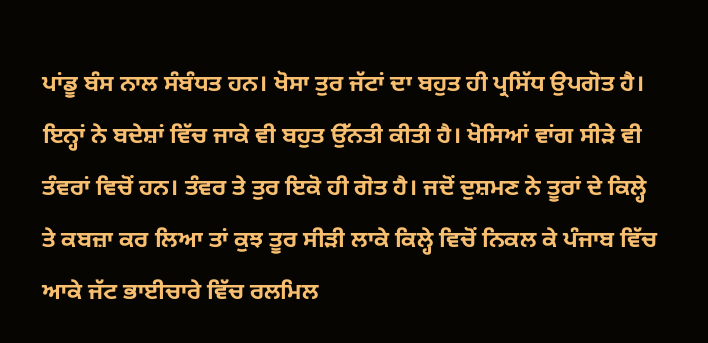ਪਾਂਡੂ ਬੰਸ ਨਾਲ ਸੰਬੰਧਤ ਹਨ। ਖੋਸਾ ਤੁਰ ਜੱਟਾਂ ਦਾ ਬਹੁਤ ਹੀ ਪ੍ਰਸਿੱਧ ਉਪਗੋਤ ਹੈ। ਇਨ੍ਹਾਂ ਨੇ ਬਦੇਸ਼ਾਂ ਵਿੱਚ ਜਾਕੇ ਵੀ ਬਹੁਤ ਉੱਨਤੀ ਕੀਤੀ ਹੈ। ਖੋਸਿਆਂ ਵਾਂਗ ਸੀੜੇ ਵੀ ਤੰਵਰਾਂ ਵਿਚੋਂ ਹਨ। ਤੰਵਰ ਤੇ ਤੁਰ ਇਕੋ ਹੀ ਗੋਤ ਹੈ। ਜਦੋਂ ਦੁਸ਼ਮਣ ਨੇ ਤੂਰਾਂ ਦੇ ਕਿਲ੍ਹੇ ਤੇ ਕਬਜ਼ਾ ਕਰ ਲਿਆ ਤਾਂ ਕੁਝ ਤੂਰ ਸੀੜੀ ਲਾਕੇ ਕਿਲ੍ਹੇ ਵਿਚੋਂ ਨਿਕਲ ਕੇ ਪੰਜਾਬ ਵਿੱਚ ਆਕੇ ਜੱਟ ਭਾਈਚਾਰੇ ਵਿੱਚ ਰਲਮਿਲ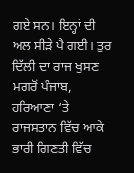ਗਏ ਸਨ। ਇਨ੍ਹਾਂ ਦੀ ਅਲ ਸੀੜੇ ਪੈ ਗਈ। ਤੁਰ ਦਿੱਲੀ ਦਾ ਰਾਜ ਖੁਸਣ ਮਗਰੋਂ ਪੰਜਾਬ, ਹਰਿਆਣਾ ‘ਤੇ ਰਾਜਸਤਾਨ ਵਿੱਚ ਆਕੇ ਭਾਰੀ ਗਿਣਤੀ ਵਿੱਚ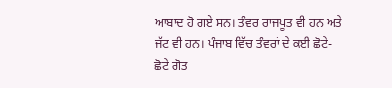ਆਬਾਦ ਹੋ ਗਏ ਸਨ। ਤੰਵਰ ਰਾਜਪੂਤ ਵੀ ਹਨ ਅਤੇ ਜੱਟ ਵੀ ਹਨ। ਪੰਜਾਬ ਵਿੱਚ ਤੰਵਰਾਂ ਦੇ ਕਈ ਛੋਟੇ-ਛੋਟੇ ਗੋਤ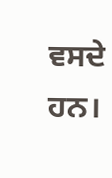ਵਸਦੇ ਹਨ।